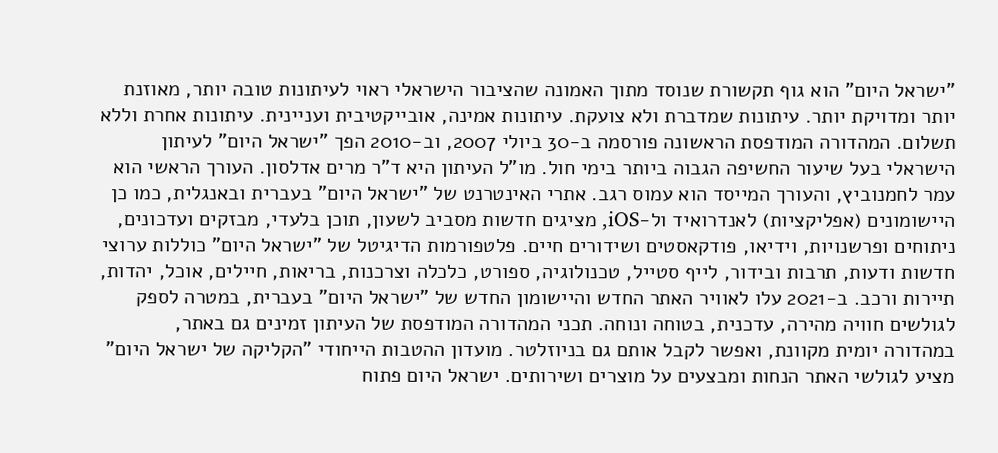"ישראל היום" הוא גוף תקשורת שנוסד מתוך האמונה שהציבור הישראלי ראוי לעיתונות טובה יותר, מאוזנת יותר ומדויקת יותר. עיתונות שמדברת ולא צועקת. עיתונות אמינה, אובייקטיבית ועניינית. עיתונות אחרת וללא תשלום. המהדורה המודפסת הראשונה פורסמה ב-30 ביולי 2007, וב-2010 הפך "ישראל היום" לעיתון הישראלי בעל שיעור החשיפה הגבוה ביותר בימי חול. מו"ל העיתון היא ד"ר מרים אדלסון. העורך הראשי הוא עמר לחמנוביץ, והעורך המייסד הוא עמוס רגב. אתרי האינטרנט של "ישראל היום" בעברית ובאנגלית, כמו כן היישומונים (אפליקציות) לאנדרואיד ול-iOS, מציגים חדשות מסביב לשעון, תוכן בלעדי, מבזקים ועדכונים, ניתוחים ופרשנויות, וידיאו, פודקאסטים ושידורים חיים. פלטפורמות הדיגיטל של "ישראל היום" כוללות ערוצי חדשות ודעות, תרבות ובידור, לייף סטייל, טכנולוגיה, ספורט, כלכלה וצרכנות, בריאות, חיילים, אוכל, יהדות, תיירות ורכב. ב-2021 עלו לאוויר האתר החדש והיישומון החדש של "ישראל היום" בעברית, במטרה לספק לגולשים חוויה מהירה, עדכנית, בטוחה ונוחה. תכני המהדורה המודפסת של העיתון זמינים גם באתר, במהדורה יומית מקוונת, ואפשר לקבל אותם גם בניוזלטר. מועדון ההטבות הייחודי "הקליקה של ישראל היום" מציע לגולשי האתר הנחות ומבצעים על מוצרים ושירותים. ישראל היום פתוח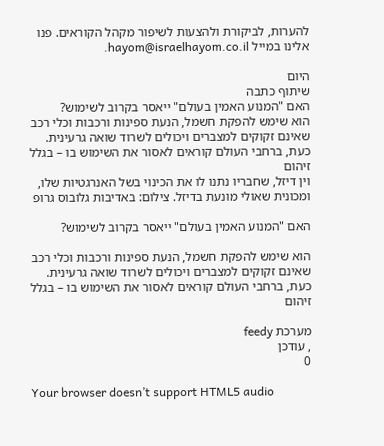להערות, לביקורת ולהצעות לשיפור מקהל הקוראים. פנו אלינו במייל hayom@israelhayom.co.il.

היום
שיתוף כתבה
האם "המנוע האמין בעולם" ייאסר בקרוב לשימוש?
הוא שימש להפקת חשמל, הנעת ספינות ורכבות וכלי רכב שאינם זקוקים למצברים ויכולים לשרוד שואה גרעינית. כעת, ברחבי העולם קוראים לאסור את השימוש בו – בגלל זיהום
וין דיזל, שחבריו נתנו לו את הכינוי בשל האנרגטיות שלו, ומכונית שאולי מונעת בדיזל. צילום: באדיבות גלובוס גרופ

האם "המנוע האמין בעולם" ייאסר בקרוב לשימוש?

הוא שימש להפקת חשמל, הנעת ספינות ורכבות וכלי רכב שאינם זקוקים למצברים ויכולים לשרוד שואה גרעינית. כעת, ברחבי העולם קוראים לאסור את השימוש בו – בגלל זיהום

מערכת feedy
, עודכן
0

Your browser doesn’t support HTML5 audio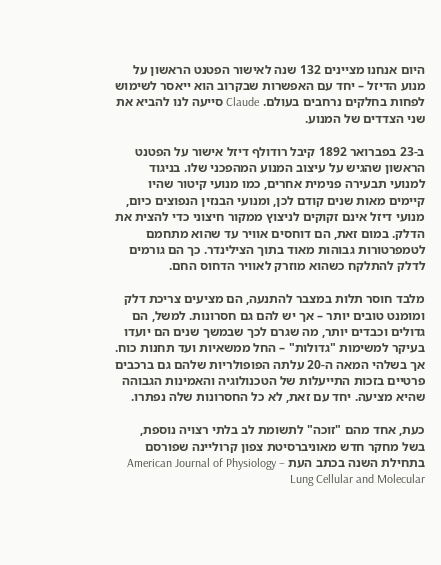היום אנחנו מציינים 132 שנה לאישור הפטנט הראשון על מנוע הדיזל – יחד עם האפשרות שבקרוב הוא ייאסר לשימוש לפחות בחלקים נרחבים בעולם. Claude סייעה לנו להביא את שני הצדדים של המנוע.

ב-23 בפברואר 1892 קיבל רודולף דיזל אישור על הפטנט הראשון שהגיש על עיצוב המנוע המהפכני שלו. בניגוד למנועי תבעירה פנימית אחרים, כמו מנועי קיטור שהיו קיימים מאות שנים קודם לכן, ומנועי הבנזין הנפוצים כיום, מנועי דיזל אינם זקוקים לניצוץ ממקור חיצוני כדי להצית את הדלק. במום זאת, הם דוחסים אוויר עד שהוא מתחמם לטמפרטורות גבוהות מאוד בתוך הצילינדר. כך הם גורמים לדלק להתלקח כשהוא מוזרק לאוויר הדחוס החם.

מלבד חוסר תלות במצבר להתנעה, הם מציעים צריכת דלק ומומנט טובים יותר – אך יש להם גם חסרונות. למשל, הם גדולים וכבדים יותר, מה שגרם לכך שבמשך שנים הם יועדו בעיקר למשימות "גדולות" – החל ממשאיות ועד תחנות כוח. אך בשלהי המאה ה-20 עלתה הפופולריות שלהם גם ברכבים פרטיים בזכות התייעלות של הטכנולוגיה והאמינות הגבוהה שהיא מציעה. יחד עם זאת, לא כל החסרונות שלה נפתרו.

כעת, אחד מהם "זוכה" לתשומת לב בלתי רצויה נוספת, בשל מחקר חדש מאוניברסיטת צפון קרוליינה שפורסם בתחילת השנה בכתב העת American Journal of Physiology – Lung Cellular and Molecular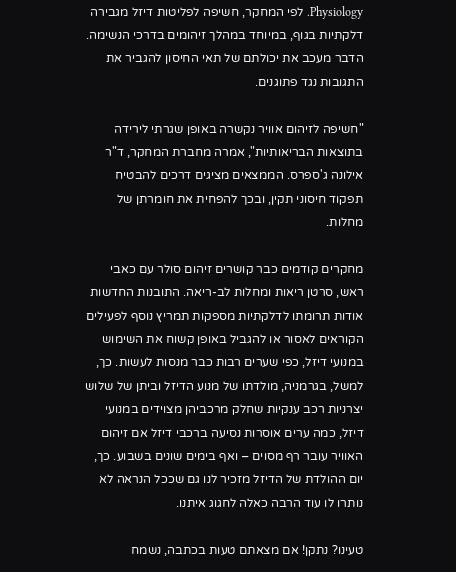Physiology. לפי המחקר, חשיפה לפליטות דיזל מגבירה דלקתיות בגוף, במיוחד במהלך זיהומים בדרכי הנשימה. הדבר מעכב את יכולתם של תאי החיסון להגביר את התגובות נגד פתוגנים.

"חשיפה לזיהום אוויר נקשרה באופן שגרתי לירידה בתוצאות הבריאותיות", אמרה מחברת המחקר, ד"ר אילונה ג'ספרס. הממצאים מציגים דרכים להבטיח תפקוד חיסוני תקין, ובכך להפחית את חומרתן של מחלות.

מחקרים קודמים כבר קושרים זיהום סולר עם כאבי ראש, סרטן ריאות ומחלות לב-ריאה. התובנות החדשות אודות תרומתו לדלקתיות מספקות תמריץ נוסף לפעילים הקוראים לאסור או להגביל באופן קשוח את השימוש במנועי דיזל, כפי שערים רבות כבר מנסות לעשות. כך, למשל, בגרמניה, מולדתו של מנוע הדיזל וביתן של שלוש יצרניות רכב ענקיות שחלק מרכביהן מצוידים במנועי דיזל, כמה ערים אוסרות נסיעה ברכבי דיזל אם זיהום האוויר עובר רף מסוים – ואף בימים שונים בשבוע. כך, יום ההולדת של הדיזל מזכיר לנו גם שככל הנראה לא נותרו לו עוד הרבה כאלה לחגוג איתנו.

טעינו? נתקן! אם מצאתם טעות בכתבה, נשמח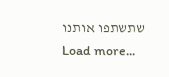שתשתפו אותנו
Load more...